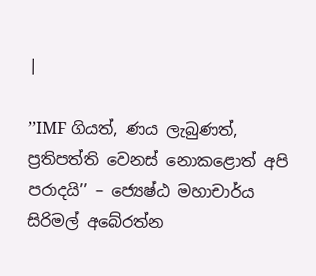|

’’IMF ගියත්, ණය ලැබුණත්, ප්‍රතිපත්ති වෙනස් නොකළොත් අපි පරාදයි’’ – ජ්‍යෙෂ්ඨ මහාචාර්ය සිරිමල් අබේරත්න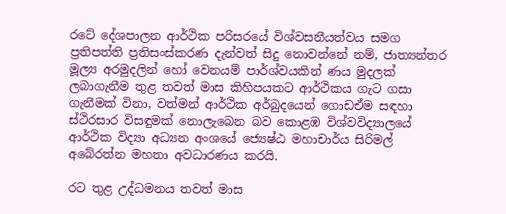රටේ දේශපාලන ආර්ථික පරිසරයේ විශ්වසනීයත්වය සමග ප්‍රතිපත්ති ප්‍රතිසංස්කරණ දැන්වත් සිදු නොවන්නේ නම්, ජාත්‍යන්තර මූල්‍ය අරමුදලින් හෝ වෙනයම් පාර්ශ්වයකින් ණය මුදලක් ලබාගැනීම තුළ තවත් මාස කිහිපයකට ආර්ථිකය ගැට ගසා ගැනීමක් විනා, වත්මන් ආර්ථික අර්බුදයෙන් ගොඩඒම සඳහා ස්ථිරසාර විසඳුමක් නොලැබෙන බව කොළඹ විශ්වවිද්‍යාලයේ ආර්ථික විද්‍යා අධ්‍යන අංශයේ ජ්‍යෙෂ්ඨ මහාචාර්ය සිරිමල් අබේරත්න මහතා අවධාරණය කරයි.

රට තුළ උද්ධමනය තවත් මාස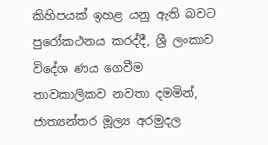කිහිපයක් ඉහළ යනු ඇති බවට පුරෝකථනය කරද්දී, ශ්‍රී ලංකාව විදේශ ණය ගෙවීම තාවකාලිකව නවතා දමමින්, ජාත්‍යන්තර මූල්‍ය අරමුදල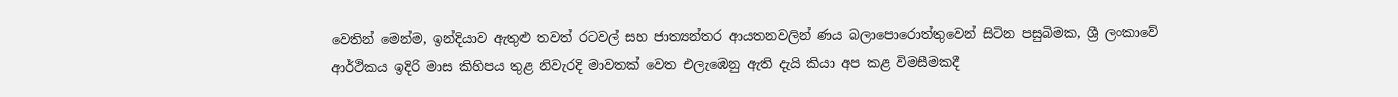වෙතින් මෙන්ම, ඉන්දියාව ඇතුළු තවත් රටවල් සහ ජාත්‍යන්තර ආයතනවලින් ණය බලාපොරොත්තුවෙන් සිටින පසුබිමක, ශ්‍රී ලංකාවේ ආර්ථිකය ඉදිරි මාස කිහිපය තුළ නිවැරදි මාවතක් වෙත එලැඹෙනු ඇති දැයි කියා අප කළ විමසීමකදී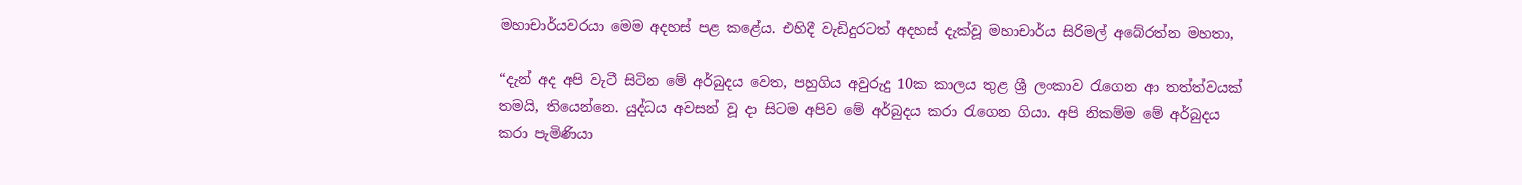මහාචාර්යවරයා මෙම අදහස් පළ කළේය. එහිදී වැඩිදුරටත් අදහස් දැක්වූ මහාචාර්ය සිරිමල් අබේරත්න මහතා,

“දැන් අද අපි වැටී සිටින මේ අර්බුදය වෙත, පහුගිය අවුරුදු 10ක කාලය තුළ ශ්‍රී ලංකාව රැගෙන ආ තත්ත්වයක් තමයි, තියෙන්නෙ. යුද්ධය අවසන් වූ දා සිටම අපිව මේ අර්බුදය කරා රැගෙන ගියා. අපි නිකම්ම මේ අර්බුදය කරා පැමිණියා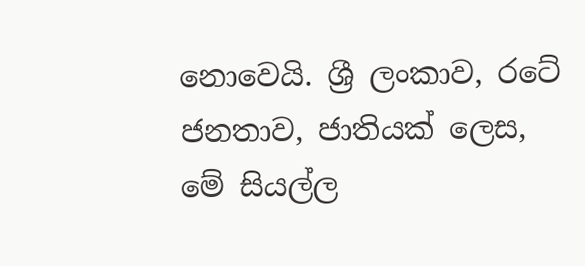නොවෙයි. ශ්‍රී ලංකාව, රටේ ජනතාව, ජාතියක් ලෙස, මේ සියල්ල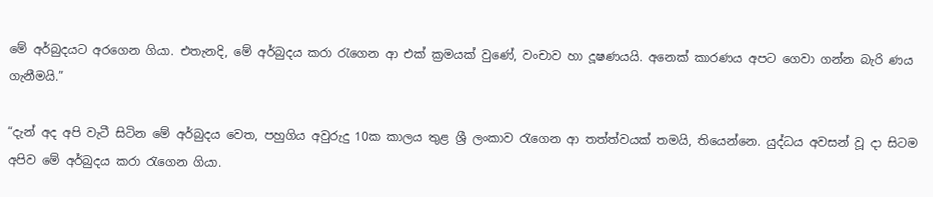මේ අර්බුදයට අරගෙන ගියා. එතැනදි, මේ අර්බුදය කරා රැගෙන ආ එක් ක්‍රමයක් වුණේ, වංචාව හා දූෂණයයි. අනෙක් කාරණය අපට ගෙවා ගන්න බැරි ණය ගැනීමයි.”

“දැන් අද අපි වැටී සිටින මේ අර්බුදය වෙත, පහුගිය අවුරුදු 10ක කාලය තුළ ශ්‍රී ලංකාව රැගෙන ආ තත්ත්වයක් තමයි, තියෙන්නෙ. යුද්ධය අවසන් වූ දා සිටම අපිව මේ අර්බුදය කරා රැගෙන ගියා.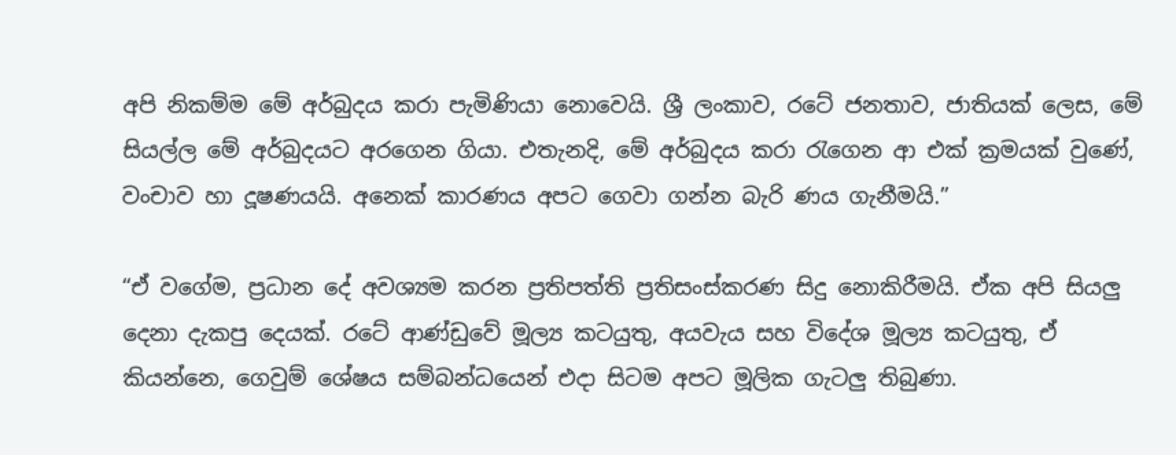අපි නිකම්ම මේ අර්බුදය කරා පැමිණියා නොවෙයි. ශ්‍රී ලංකාව, රටේ ජනතාව, ජාතියක් ලෙස, මේ සියල්ල මේ අර්බුදයට අරගෙන ගියා. එතැනදි, මේ අර්බුදය කරා රැගෙන ආ එක් ක්‍රමයක් වුණේ, වංචාව හා දූෂණයයි. අනෙක් කාරණය අපට ගෙවා ගන්න බැරි ණය ගැනීමයි.”

“ඒ වගේම, ප්‍රධාන දේ අවශ්‍යම කරන ප්‍රතිපත්ති ප්‍රතිසංස්කරණ සිදු නොකිරීමයි. ඒක අපි සියලු දෙනා දැකපු දෙයක්. රටේ ආණ්ඩුවේ මූල්‍ය කටයුතු, අයවැය සහ විදේශ මූල්‍ය කටයුතු, ඒ කියන්නෙ, ගෙවුම් ශේෂය සම්බන්ධයෙන් එදා සිටම අපට මූලික ගැටලු තිබුණා.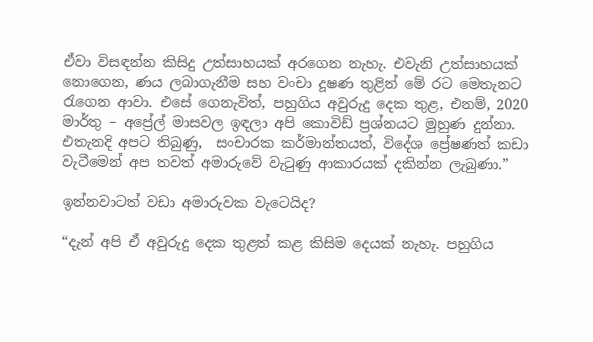ඒවා විසඳන්න කිසිදු උත්සාහයක් අරගෙන නැහැ. එවැනි උත්සාහයක් නොගෙන, ණය ලබාගැනීම සහ වංචා දූෂණ තුළින් මේ රට මෙතැනට රැගෙන ආවා. එසේ ගෙනැවිත්, පහුගිය අවුරුදු දෙක තුළ, එනම්, 2020 මාර්තු – අප්‍රේල් මාසවල ඉඳලා අපි කොවිඩ් ප්‍රශ්නයට මුහුණ දුන්නා. එතැනදි අපට තිබුණු,  සංචාරක කර්මාන්තයත්, විදේශ ප්‍රේෂණත් කඩා වැටීමෙන් අප තවත් අමාරුවේ වැටුණු ආකාරයක් දකින්න ලැබුණා.”

ඉන්නවාටත් වඩා අමාරුවක වැටෙයිද?

“දැන් අපි ඒ අවුරුදු දෙක තුළත් කළ කිසිම දෙයක් නැහැ. පහුගිය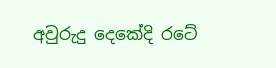අවුරුදු දෙකේදි රටේ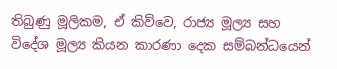තිබුණු මූලිකම, ඒ කිව්වෙ, රාජ්‍ය මූල්‍ය සහ විදේශ මූල්‍ය කියන කාරණා දෙක සම්බන්ධයෙන්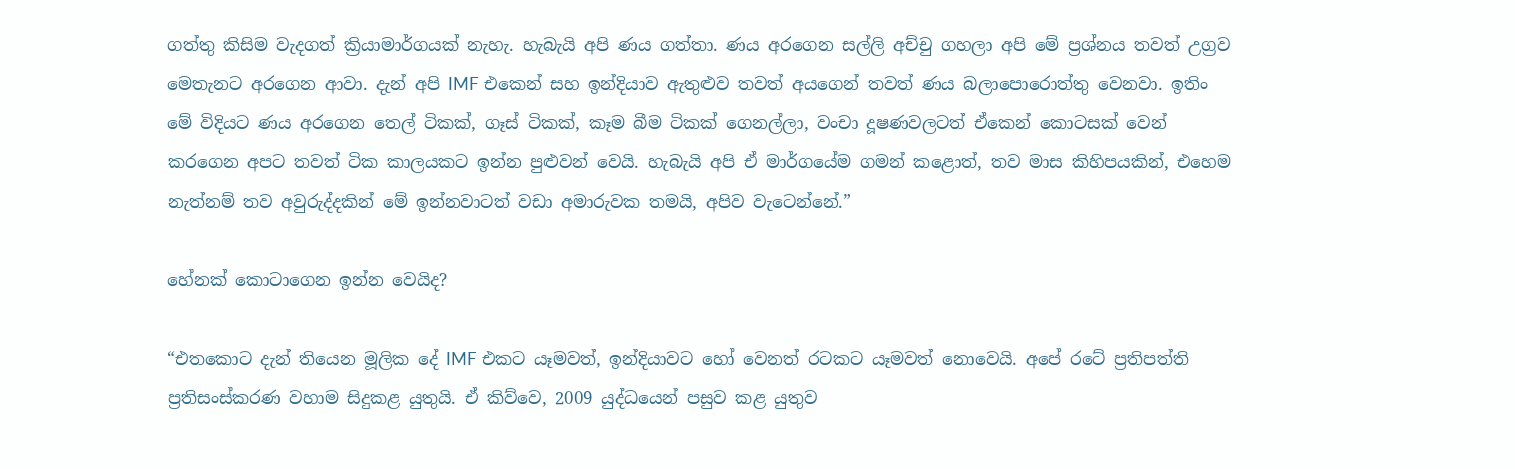ගත්තු කිසිම වැදගත් ක්‍රියාමාර්ගයක් නැහැ. හැබැයි අපි ණය ගත්තා. ණය අරගෙන සල්ලි අච්චු ගහලා අපි මේ ප්‍රශ්නය තවත් උග්‍රව මෙතැනට අරගෙන ආවා. දැන් අපි IMF එකෙන් සහ ඉන්දියාව ඇතුළුව තවත් අයගෙන් තවත් ණය බලාපොරොත්තු වෙනවා. ඉතිං මේ විදියට ණය අරගෙන තෙල් ටිකක්, ගෑස් ටිකක්, කෑම බීම ටිකක් ගෙනල්ලා, වංචා දූෂණවලටත් ඒකෙන් කොටසක් වෙන් කරගෙන අපට තවත් ටික කාලයකට ඉන්න පුළුවන් වෙයි. හැබැයි අපි ඒ මාර්ගයේම ගමන් කළොත්, තව මාස කිහිපයකින්, එහෙම නැත්නම් තව අවුරුද්දකින් මේ ඉන්නවාටත් වඩා අමාරුවක තමයි, අපිව වැටෙන්නේ.”

හේනක් කොටාගෙන ඉන්න වෙයිද?

“එතකොට දැන් තියෙන මූලික දේ IMF එකට යෑමවත්, ඉන්දියාවට හෝ වෙනත් රටකට යෑමවත් නොවෙයි. අපේ රටේ ප්‍රතිපත්ති ප්‍රතිසංස්කරණ වහාම සිදුකළ යුතුයි. ඒ කිව්වෙ, 2009 යුද්ධයෙන් පසුව කළ යුතුව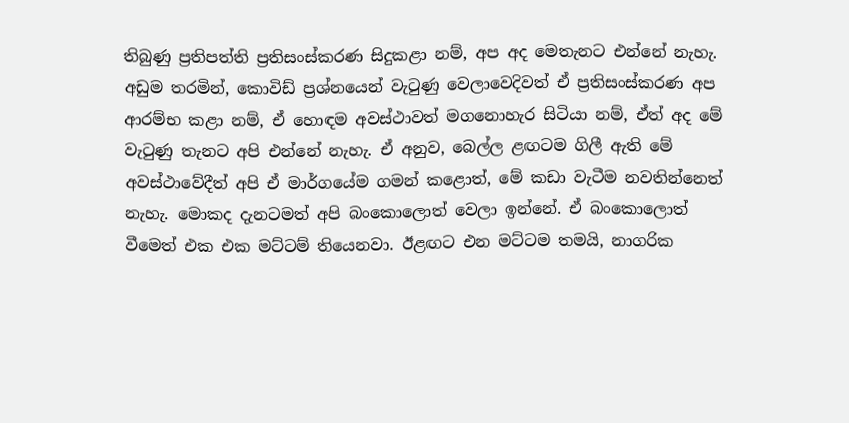තිබුණු ප්‍රතිපත්ති ප්‍රතිසංස්කරණ සිදුකළා නම්, අප අද මෙතැනට එන්නේ නැහැ. අඩුම තරමින්, කොවිඩ් ප්‍රශ්නයෙන් වැටුණු වෙලාවෙදිවත් ඒ ප්‍රතිසංස්කරණ අප ආරම්භ කළා නම්, ඒ හොඳම අවස්ථාවත් මගනොහැර සිටියා නම්, ඒත් අද මේ වැටුණු තැනට අපි එන්නේ නැහැ. ඒ අනුව, බෙල්ල ළඟටම ගිලී ඇති මේ අවස්ථාවේදීත් අපි ඒ මාර්ගයේම ගමන් කළොත්, මේ කඩා වැටීම නවතින්නෙත් නැහැ. මොකද දැනටමත් අපි බංකොලොත් වෙලා ඉන්නේ. ඒ බංකොලොත් වීමෙත් එක එක මට්ටම් තියෙනවා. ඊළඟට එන මට්ටම තමයි, නාගරික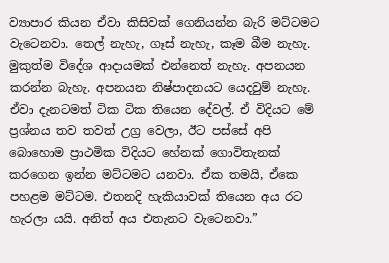ව්‍යාපාර කියන ඒවා කිසිවක් ගෙනියන්න බැරි මට්ටමට වැටෙනවා. තෙල් නැහැ, ගෑස් නැහැ, කෑම බීම නැහැ. මුකුත්ම විදේශ ආදායමක් එන්නෙත් නැහැ. අපනයන කරන්න බැහැ. අපනයන නිෂ්පාදනයට යෙදවුම් නැහැ. ඒවා දැනටමත් ටික ටික තියෙන දේවල්. ඒ විදියට මේ ප්‍රශ්නය තව තවත් උග්‍ර වෙලා, ඊට පස්සේ අපි බොහොම ප්‍රාථමික විදියට හේනක් ගොවිතැනක් කරගෙන ඉන්න මට්ටමට යනවා. ඒක තමයි, ඒකෙ පහළම මට්ටම. එතනදි හැකියාවක් තියෙන අය රට හැරලා යයි. අනිත් අය එතැනට වැටෙනවා.”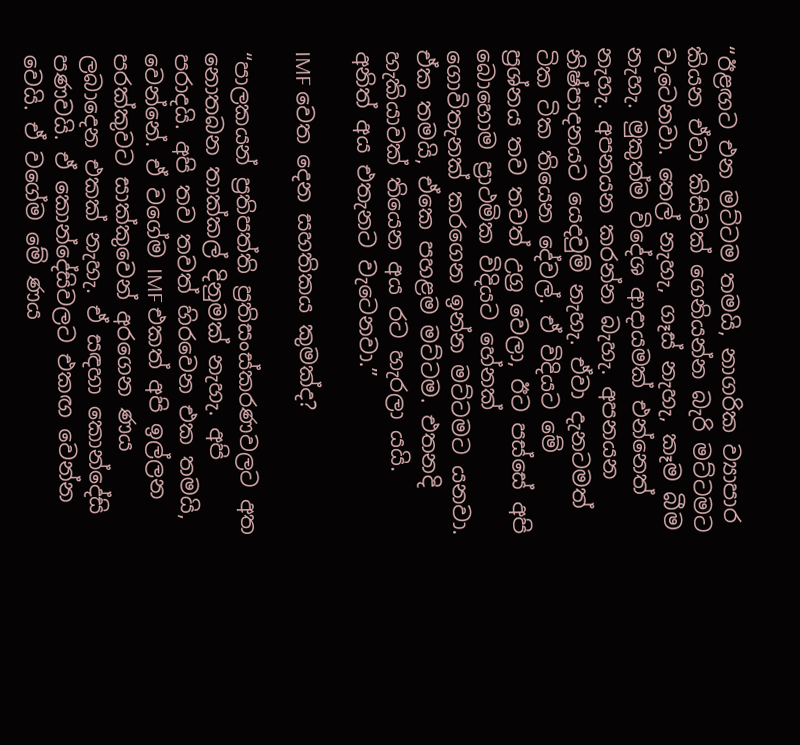“ඊළඟට එන මට්ටම තමයි, නාගරික ව්‍යාපාර කියන ඒවා කිසිවක් ගෙනියන්න බැරි මට්ටමට වැටෙනවා. තෙල් නැහැ, ගෑස් නැහැ, කෑම බීම නැහැ. මුකුත්ම විදේශ ආදායමක් එන්නෙත් නැහැ. අපනයන කරන්න බැහැ. අපනයන නිෂ්පාදනයට යෙදවුම් නැහැ. ඒවා දැනටමත් ටික ටික තියෙන දේවල්. ඒ විදියට මේ ප්‍රශ්නය තව තවත් උග්‍ර වෙලා, ඊට පස්සේ අපි බොහොම ප්‍රාථමික විදියට හේනක් ගොවිතැනක් කරගෙන ඉන්න මට්ටමට යනවා. ඒක තමයි, ඒකෙ පහළම මට්ටම. එතනදි හැකියාවක් තියෙන අය රට හැරලා යයි. අනිත් අය එතැනට වැටෙනවා.”

IMF වෙත දෙන සහතිකය කුමක්ද?

“පාලකයන් ප්‍රතිපත්ති ප්‍රතිසංස්කරණවලට අත නොතබන තාක්කල් දිනුමක් නැහැ. අපි පරාදයි. අපි තව තවත් හිරවෙන එක තමයි, වෙන්නේ. ඒ වගේම IMF එකත් අපි ඉල්ලන පරක්කුවට සාක්කුවෙන් අරගෙන ණය ලබාදෙන එකක් නැහැ. ඒ සඳහා කොන්දේසි පණවයි. ඒ කොන්දේසිවලට එකඟ වෙන්න වෙයි. ඒ වගේම මේ ණය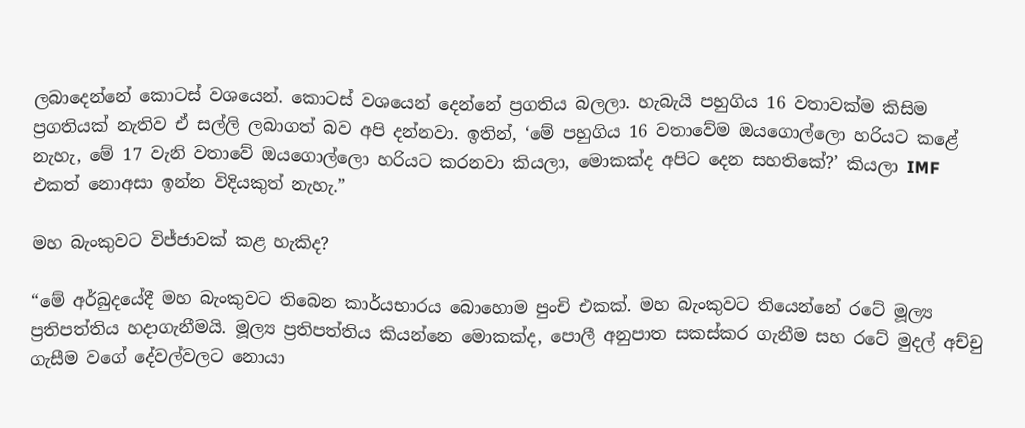ලබාදෙන්නේ කොටස් වශයෙන්. කොටස් වශයෙන් දෙන්නේ ප්‍රගතිය බලලා. හැබැයි පහුගිය 16 වතාවක්ම කිසිම ප්‍රගතියක් නැතිව ඒ සල්ලි ලබාගත් බව අපි දන්නවා. ඉතින්, ‘මේ පහුගිය 16 වතාවේම ඔයගොල්ලො හරියට කළේ නැහැ, මේ 17 වැනි වතාවේ ඔයගොල්ලො හරියට කරනවා කියලා, මොකක්ද අපිට දෙන සහතිකේ?’ කියලා IMF එකත් නොඅසා ඉන්න විදියකුත් නැහැ.”

මහ බැංකුවට විජ්ජාවක් කළ හැකිද?

“මේ අර්බුදයේදී මහ බැංකුවට තිබෙන කාර්යභාරය බොහොම පුංචි එකක්. මහ බැංකුවට තියෙන්නේ රටේ මූල්‍ය ප්‍රතිපත්තිය හදාගැනීමයි. මූල්‍ය ප්‍රතිපත්තිය කියන්නෙ මොකක්ද, පොලී අනුපාත සකස්කර ගැනීම සහ රටේ මුදල් අච්චු ගැසීම වගේ දේවල්වලට නොයා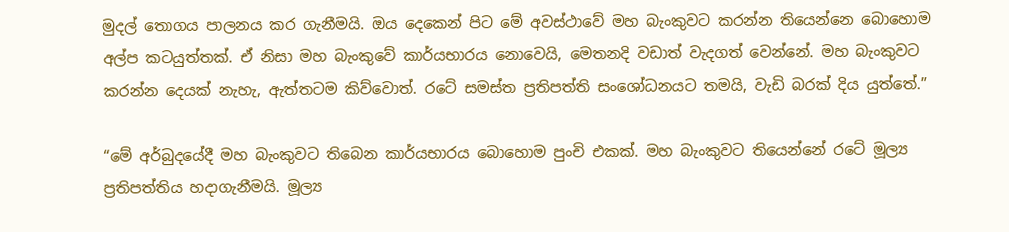මුදල් තොගය පාලනය කර ගැනීමයි. ඔය දෙකෙන් පිට මේ අවස්ථාවේ මහ බැංකුවට කරන්න තියෙන්නෙ බොහොම අල්ප කටයුත්තක්. ඒ නිසා මහ බැංකුවේ කාර්යභාරය නොවෙයි, මෙතනදි වඩාත් වැදගත් වෙන්නේ. මහ බැංකුවට කරන්න දෙයක් නැහැ, ඇත්තටම කිව්වොත්. රටේ සමස්ත ප්‍රතිපත්ති සංශෝධනයට තමයි, වැඩි බරක් දිය යුත්තේ.”

“මේ අර්බුදයේදී මහ බැංකුවට තිබෙන කාර්යභාරය බොහොම පුංචි එකක්. මහ බැංකුවට තියෙන්නේ රටේ මූල්‍ය ප්‍රතිපත්තිය හදාගැනීමයි. මූල්‍ය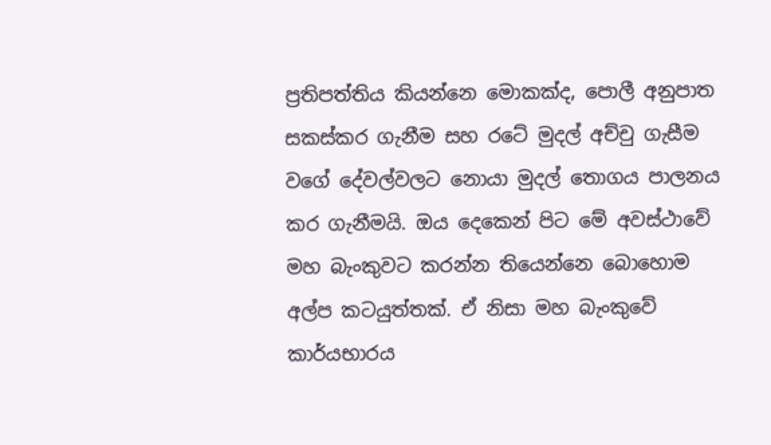ප්‍රතිපත්තිය කියන්නෙ මොකක්ද, පොලී අනුපාත සකස්කර ගැනීම සහ රටේ මුදල් අච්චු ගැසීම වගේ දේවල්වලට නොයා මුදල් තොගය පාලනය කර ගැනීමයි. ඔය දෙකෙන් පිට මේ අවස්ථාවේ මහ බැංකුවට කරන්න තියෙන්නෙ බොහොම අල්ප කටයුත්තක්. ඒ නිසා මහ බැංකුවේ කාර්යභාරය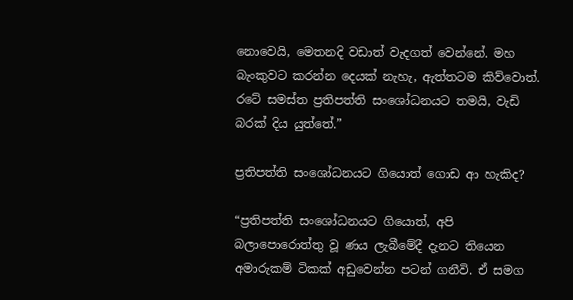නොවෙයි, මෙතනදි වඩාත් වැදගත් වෙන්නේ. මහ බැංකුවට කරන්න දෙයක් නැහැ, ඇත්තටම කිව්වොත්. රටේ සමස්ත ප්‍රතිපත්ති සංශෝධනයට තමයි, වැඩි බරක් දිය යුත්තේ.”

ප්‍රතිපත්ති සංශෝධනයට ගියොත් ගොඩ ආ හැකිද?

“ප්‍රතිපත්ති සංශෝධනයට ගියොත්, අපි බලාපොරොත්තු වූ ණය ලැබීමේදී දැනට තියෙන අමාරුකම් ටිකක් අඩුවෙන්න පටන් ගනීවි. ඒ සමග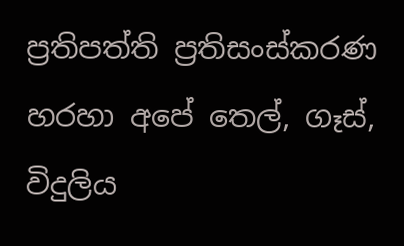ප්‍රතිපත්ති ප්‍රතිසංස්කරණ හරහා අපේ තෙල්, ගෑස්, විදුලිය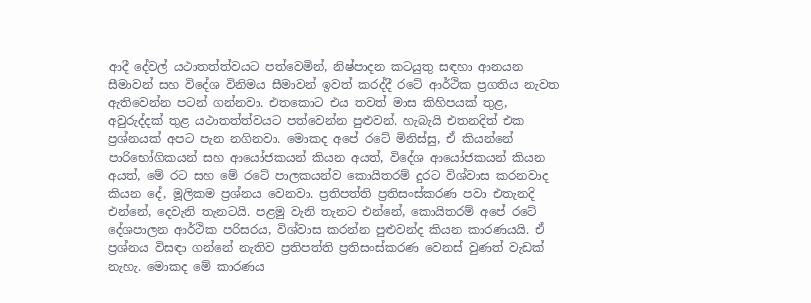ආදී දේවල් යථාතත්ත්වයට පත්වෙමින්, නිෂ්පාදන කටයුතු සඳහා ආනයන සීමාවන් සහ විදේශ විනිමය සීමාවන් ඉවත් කරද්දී රටේ ආර්ථික ප්‍රගතිය නැවත ඇතිවෙන්න පටන් ගන්නවා. එතකොට එය තවත් මාස කිහිපයක් තුළ, අවුරුද්දක් තුළ යථාතත්ත්වයට පත්වෙන්න පුළුවන්. හැබැයි එතනදිත් එක ප්‍රශ්නයක් අපට පැන නගිනවා. මොකද අපේ රටේ මිනිස්සු, ඒ කියන්නේ පාරිභෝගිකයන් සහ ආයෝජකයන් කියන අයත්, විදේශ ආයෝජකයන් කියන අයත්, මේ රට සහ මේ රටේ පාලකයන්ව කොයිතරම් දුරට විශ්වාස කරනවාද කියන දේ, මූලිකම ප්‍රශ්නය වෙනවා. ප්‍රතිපත්ති ප්‍රතිසංස්කරණ පවා එතැනදි එන්නේ, දෙවැනි තැනටයි. පළමු වැනි තැනට එන්නේ, කොයිතරම් අපේ රටේ දේශපාලන ආර්ථික පරිසරය, විශ්වාස කරන්න පුළුවන්ද කියන කාරණයයි. ඒ ප්‍රශ්නය විසඳා ගන්නේ නැතිව ප්‍රතිපත්ති ප්‍රතිසංස්කරණ වෙනස් වුණත් වැඩක් නැහැ. මොකද මේ කාරණය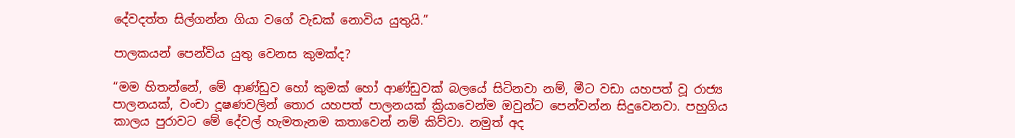දේවදත්ත සිල්ගන්න ගියා වගේ වැඩක් නොවිය යුතුයි.”

පාලකයන් පෙන්විය යුතු වෙනස කුමක්ද?

“මම හිතන්නේ, මේ ආණ්ඩුව හෝ කුමක් හෝ ආණ්ඩුවක් බලයේ සිටිනවා නම්, මීට වඩා යහපත් වූ රාජ්‍ය පාලනයක්, වංචා දූෂණවලින් තොර යහපත් පාලනයක් ක්‍රියාවෙන්ම ඔවුන්ට පෙන්වන්න සිදුවෙනවා. පහුගිය කාලය පුරාවට මේ දේවල් හැමතැනම කතාවෙන් නම් කිව්වා. නමුත් අද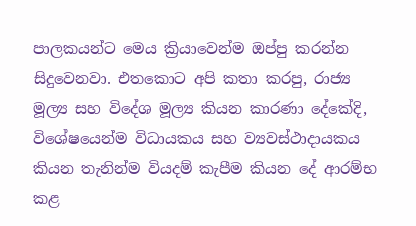පාලකයන්ට මෙය ක්‍රියාවෙන්ම ඔප්පු කරන්න සිදුවෙනවා. එතකොට අපි කතා කරපු, රාජ්‍ය මූල්‍ය සහ විදේශ මූල්‍ය කියන කාරණා දේකේදි, විශේෂයෙන්ම විධායකය සහ ව්‍යවස්ථාදායකය කියන තැනින්ම වියදම් කැපීම කියන දේ ආරම්භ කළ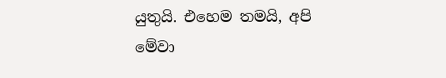යුතුයි. එහෙම තමයි, අපි මේවා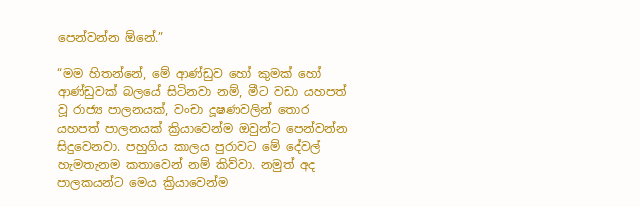පෙන්වන්න ඕනේ.”

“මම හිතන්නේ, මේ ආණ්ඩුව හෝ කුමක් හෝ ආණ්ඩුවක් බලයේ සිටිනවා නම්, මීට වඩා යහපත් වූ රාජ්‍ය පාලනයක්, වංචා දූෂණවලින් තොර යහපත් පාලනයක් ක්‍රියාවෙන්ම ඔවුන්ට පෙන්වන්න සිදුවෙනවා. පහුගිය කාලය පුරාවට මේ දේවල් හැමතැනම කතාවෙන් නම් කිව්වා. නමුත් අද පාලකයන්ට මෙය ක්‍රියාවෙන්ම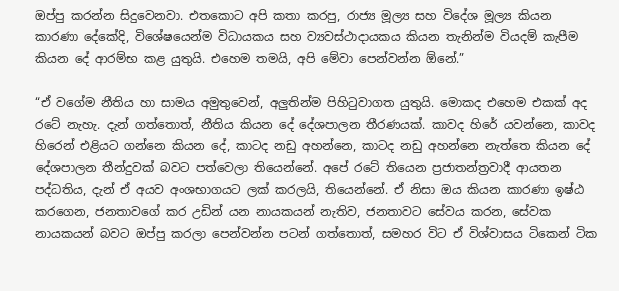ඔප්පු කරන්න සිදුවෙනවා. එතකොට අපි කතා කරපු, රාජ්‍ය මූල්‍ය සහ විදේශ මූල්‍ය කියන කාරණා දේකේදි, විශේෂයෙන්ම විධායකය සහ ව්‍යවස්ථාදායකය කියන තැනින්ම වියදම් කැපීම කියන දේ ආරම්භ කළ යුතුයි. එහෙම තමයි, අපි මේවා පෙන්වන්න ඕනේ.”

“ඒ වගේම නීතිය හා සාමය අමුතුවෙන්, අලුතින්ම පිහිටුවාගත යුතුයි. මොකද එහෙම එකක් අද රටේ නැහැ. දැන් ගත්තොත්, නීතිය කියන දේ දේශපාලන තීරණයක්. කාවද හිරේ යවන්නෙ, කාවද හිරෙන් එළියට ගන්නෙ කියන දේ, කාටද නඩු අහන්නෙ, කාටද නඩු අහන්නෙ නැත්තෙ කියන දේ දේශපාලන තීන්දුවක් බවට පත්වෙලා තියෙන්නේ. අපේ රටේ තියෙන ප්‍රජාතන්ත්‍රවාදී ආයතන පද්ධතිය, දැන් ඒ අයව අංශභාගයට ලක් කරලයි, තියෙන්නේ. ඒ නිසා ඔය කියන කාරණා ඉෂ්ඨ කරගෙන, ජනතාවගේ කර උඩින් යන නායකයන් නැතිව, ජනතාවට සේවය කරන, සේවක නායකයන් බවට ඔප්පු කරලා පෙන්වන්න පටන් ගත්තොත්, සමහර විට ඒ විශ්වාසය ටිකෙන් ටික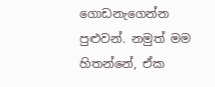ගොඩනැගෙන්න පුළුවන්. නමුත් මම හිතන්නේ, ඒක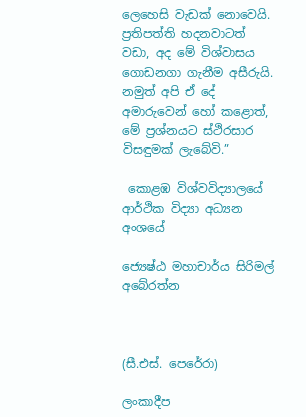ලෙහෙසි වැඩක් නොවෙයි. ප්‍රතිපත්ති හදනවාටත් වඩා, අද මේ විශ්වාසය ගොඩනගා ගැනීම අසීරුයි. නමුත් අපි ඒ දේ අමාරුවෙන් හෝ කළොත්, මේ ප්‍රශ්නයට ස්ථිරසාර විසඳුමක් ලැබේවි.”

 කොළඹ විශ්වවිද්‍යාලයේ ආර්ථික විද්‍යා අධ්‍යන අංශයේ

ජ්‍යෙෂ්ඨ මහාචාර්ය සිරිමල් අබේරත්න



(සී.එස්. පෙරේරා)

ලංකාදීප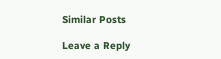Similar Posts

Leave a Reply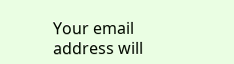Your email address will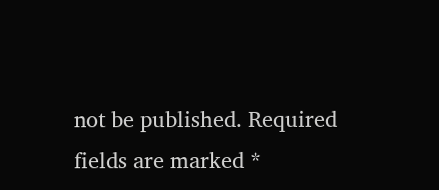not be published. Required fields are marked *